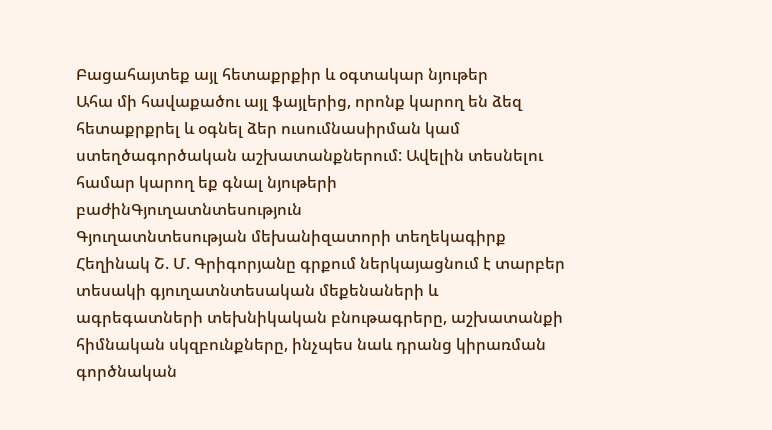Բացահայտեք այլ հետաքրքիր և օգտակար նյութեր
Ահա մի հավաքածու այլ ֆայլերից, որոնք կարող են ձեզ հետաքրքրել և օգնել ձեր ուսումնասիրման կամ ստեղծագործական աշխատանքներում: Ավելին տեսնելու համար կարող եք գնալ նյութերի բաժինԳյուղատնտեսություն
Գյուղատնտեսության մեխանիզատորի տեղեկագիրք
Հեղինակ Շ. Մ. Գրիգորյանը գրքում ներկայացնում է տարբեր տեսակի գյուղատնտեսական մեքենաների և ագրեգատների տեխնիկական բնութագրերը, աշխատանքի հիմնական սկզբունքները, ինչպես նաև դրանց կիրառման գործնական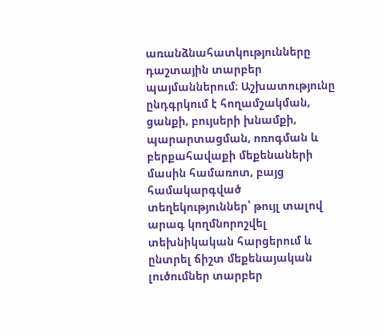առանձնահատկությունները դաշտային տարբեր պայմաններում։ Աշխատությունը ընդգրկում է հողամշակման, ցանքի, բույսերի խնամքի, պարարտացման, ոռոգման և բերքահավաքի մեքենաների մասին համառոտ, բայց համակարգված տեղեկություններ՝ թույլ տալով արագ կողմնորոշվել տեխնիկական հարցերում և ընտրել ճիշտ մեքենայական լուծումներ տարբեր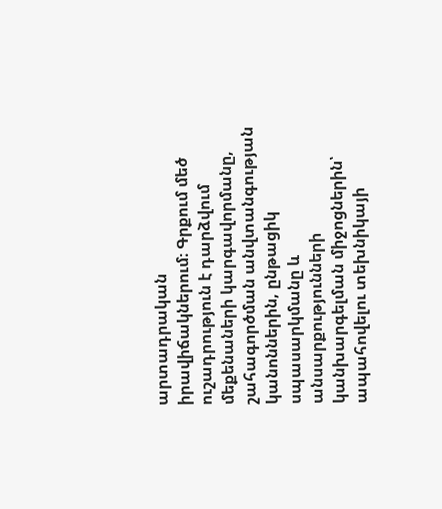արտադրական իրավիճակներում։ Գրքում մեծ ուշադրություն է դարձվում մեքենաների կարգավորմանը, շահագործման անվտանգության կանոններին, ընթացիկ սպասարկմանը և անսարքությունների կանխարգելման միջոցներին՝ ապահովելու տեխնիկայի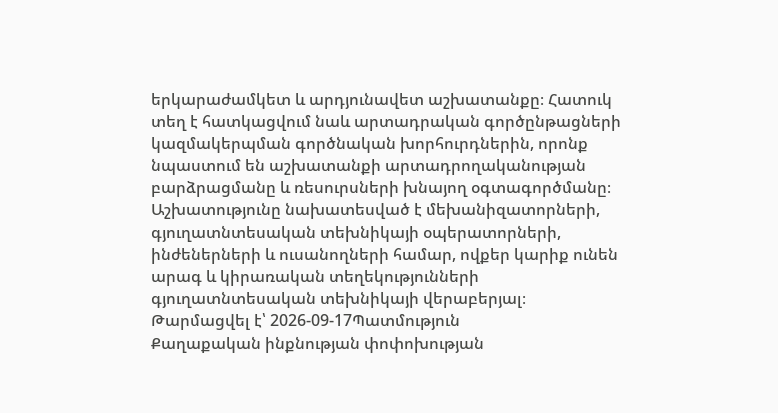երկարաժամկետ և արդյունավետ աշխատանքը։ Հատուկ տեղ է հատկացվում նաև արտադրական գործընթացների կազմակերպման գործնական խորհուրդներին, որոնք նպաստում են աշխատանքի արտադրողականության բարձրացմանը և ռեսուրսների խնայող օգտագործմանը։ Աշխատությունը նախատեսված է մեխանիզատորների, գյուղատնտեսական տեխնիկայի օպերատորների, ինժեներների և ուսանողների համար, ովքեր կարիք ունեն արագ և կիրառական տեղեկությունների գյուղատնտեսական տեխնիկայի վերաբերյալ։
Թարմացվել է՝ 2026-09-17Պատմություն
Քաղաքական ինքնության փոփոխության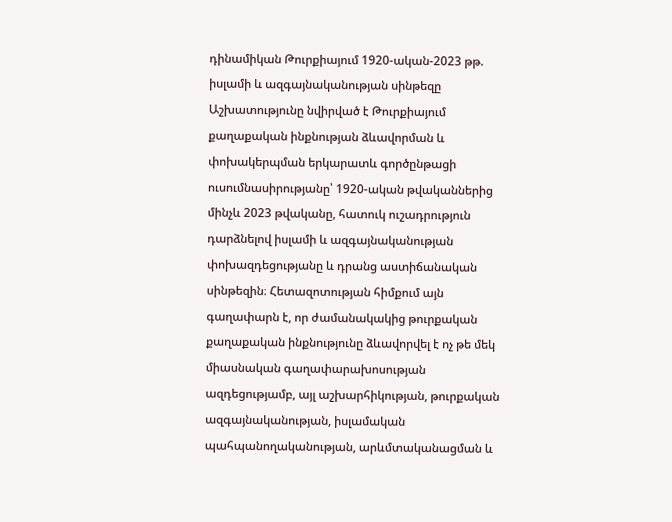դինամիկան Թուրքիայում 1920-ական-2023 թթ. իսլամի և ազգայնականության սինթեզը
Աշխատությունը նվիրված է Թուրքիայում քաղաքական ինքնության ձևավորման և փոխակերպման երկարատև գործընթացի ուսումնասիրությանը՝ 1920-ական թվականներից մինչև 2023 թվականը, հատուկ ուշադրություն դարձնելով իսլամի և ազգայնականության փոխազդեցությանը և դրանց աստիճանական սինթեզին։ Հետազոտության հիմքում այն գաղափարն է, որ ժամանակակից թուրքական քաղաքական ինքնությունը ձևավորվել է ոչ թե մեկ միասնական գաղափարախոսության ազդեցությամբ, այլ աշխարհիկության, թուրքական ազգայնականության, իսլամական պահպանողականության, արևմտականացման և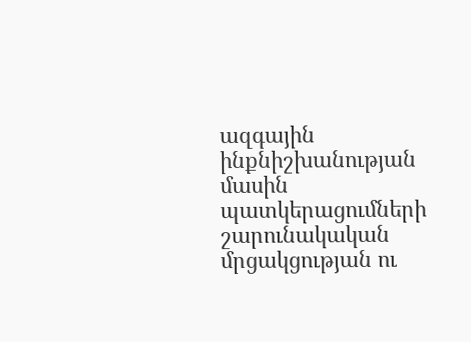ազգային ինքնիշխանության մասին պատկերացումների շարունակական մրցակցության ու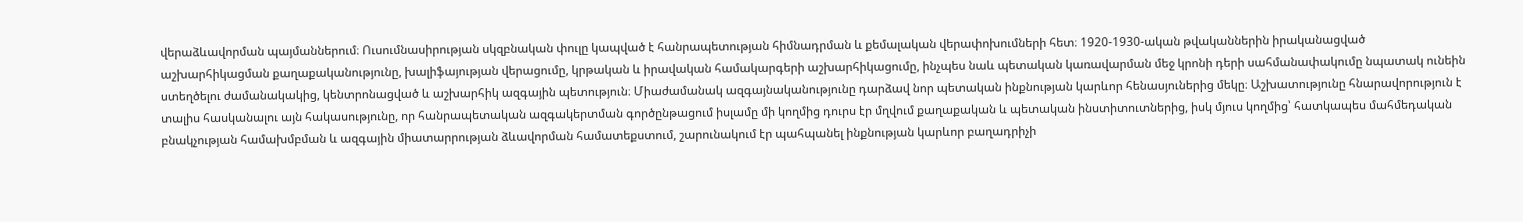վերաձևավորման պայմաններում։ Ուսումնասիրության սկզբնական փուլը կապված է հանրապետության հիմնադրման և քեմալական վերափոխումների հետ։ 1920-1930-ական թվականներին իրականացված աշխարհիկացման քաղաքականությունը, խալիֆայության վերացումը, կրթական և իրավական համակարգերի աշխարհիկացումը, ինչպես նաև պետական կառավարման մեջ կրոնի դերի սահմանափակումը նպատակ ունեին ստեղծելու ժամանակակից, կենտրոնացված և աշխարհիկ ազգային պետություն։ Միաժամանակ ազգայնականությունը դարձավ նոր պետական ինքնության կարևոր հենասյուներից մեկը։ Աշխատությունը հնարավորություն է տալիս հասկանալու այն հակասությունը, որ հանրապետական ազգակերտման գործընթացում իսլամը մի կողմից դուրս էր մղվում քաղաքական և պետական ինստիտուտներից, իսկ մյուս կողմից՝ հատկապես մահմեդական բնակչության համախմբման և ազգային միատարրության ձևավորման համատեքստում, շարունակում էր պահպանել ինքնության կարևոր բաղադրիչի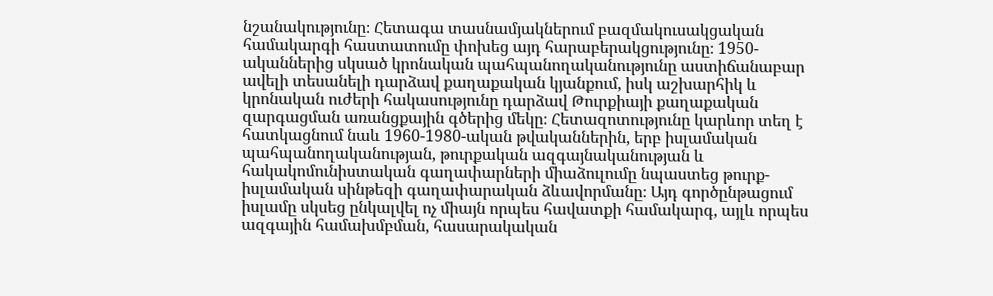նշանակությունը։ Հետագա տասնամյակներում բազմակուսակցական համակարգի հաստատումը փոխեց այդ հարաբերակցությունը։ 1950-ականներից սկսած կրոնական պահպանողականությունը աստիճանաբար ավելի տեսանելի դարձավ քաղաքական կյանքում, իսկ աշխարհիկ և կրոնական ուժերի հակասությունը դարձավ Թուրքիայի քաղաքական զարգացման առանցքային գծերից մեկը։ Հետազոտությունը կարևոր տեղ է հատկացնում նաև 1960-1980-ական թվականներին, երբ իսլամական պահպանողականության, թուրքական ազգայնականության և հակակոմունիստական գաղափարների միաձուլումը նպաստեց թուրք-իսլամական սինթեզի գաղափարական ձևավորմանը։ Այդ գործընթացում իսլամը սկսեց ընկալվել ոչ միայն որպես հավատքի համակարգ, այլև որպես ազգային համախմբման, հասարակական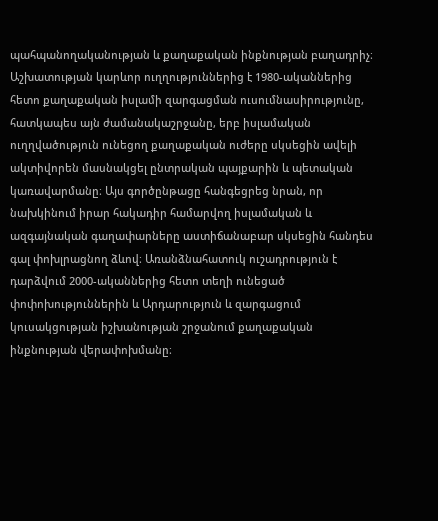պահպանողականության և քաղաքական ինքնության բաղադրիչ։ Աշխատության կարևոր ուղղություններից է 1980-ականներից հետո քաղաքական իսլամի զարգացման ուսումնասիրությունը, հատկապես այն ժամանակաշրջանը, երբ իսլամական ուղղվածություն ունեցող քաղաքական ուժերը սկսեցին ավելի ակտիվորեն մասնակցել ընտրական պայքարին և պետական կառավարմանը։ Այս գործընթացը հանգեցրեց նրան, որ նախկինում իրար հակադիր համարվող իսլամական և ազգայնական գաղափարները աստիճանաբար սկսեցին հանդես գալ փոխլրացնող ձևով։ Առանձնահատուկ ուշադրություն է դարձվում 2000-ականներից հետո տեղի ունեցած փոփոխություններին և Արդարություն և զարգացում կուսակցության իշխանության շրջանում քաղաքական ինքնության վերափոխմանը։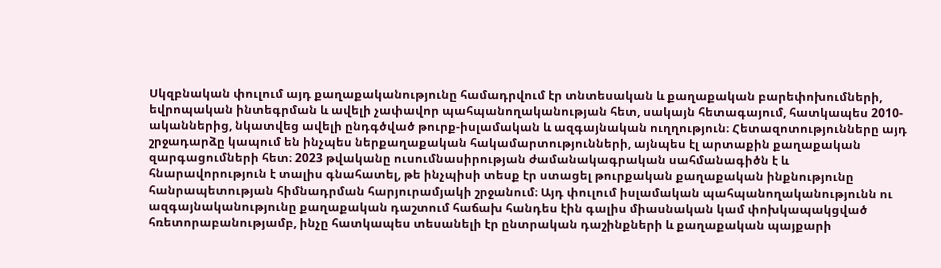Սկզբնական փուլում այդ քաղաքականությունը համադրվում էր տնտեսական և քաղաքական բարեփոխումների, եվրոպական ինտեգրման և ավելի չափավոր պահպանողականության հետ, սակայն հետագայում, հատկապես 2010-ականներից, նկատվեց ավելի ընդգծված թուրք-իսլամական և ազգայնական ուղղություն։ Հետազոտությունները այդ շրջադարձը կապում են ինչպես ներքաղաքական հակամարտությունների, այնպես էլ արտաքին քաղաքական զարգացումների հետ։ 2023 թվականը ուսումնասիրության ժամանակագրական սահմանագիծն է և հնարավորություն է տալիս գնահատել, թե ինչպիսի տեսք էր ստացել թուրքական քաղաքական ինքնությունը հանրապետության հիմնադրման հարյուրամյակի շրջանում։ Այդ փուլում իսլամական պահպանողականությունն ու ազգայնականությունը քաղաքական դաշտում հաճախ հանդես էին գալիս միասնական կամ փոխկապակցված հռետորաբանությամբ, ինչը հատկապես տեսանելի էր ընտրական դաշինքների և քաղաքական պայքարի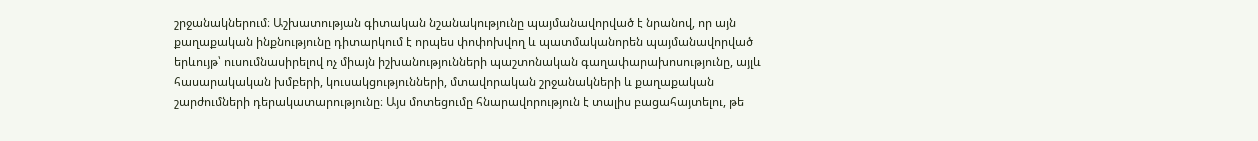շրջանակներում։ Աշխատության գիտական նշանակությունը պայմանավորված է նրանով, որ այն քաղաքական ինքնությունը դիտարկում է որպես փոփոխվող և պատմականորեն պայմանավորված երևույթ՝ ուսումնասիրելով ոչ միայն իշխանությունների պաշտոնական գաղափարախոսությունը, այլև հասարակական խմբերի, կուսակցությունների, մտավորական շրջանակների և քաղաքական շարժումների դերակատարությունը։ Այս մոտեցումը հնարավորություն է տալիս բացահայտելու, թե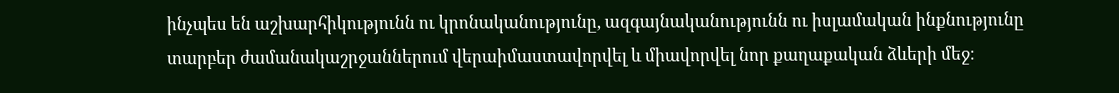ինչպես են աշխարհիկությունն ու կրոնականությունը, ազգայնականությունն ու իսլամական ինքնությունը տարբեր ժամանակաշրջաններում վերաիմաստավորվել և միավորվել նոր քաղաքական ձևերի մեջ։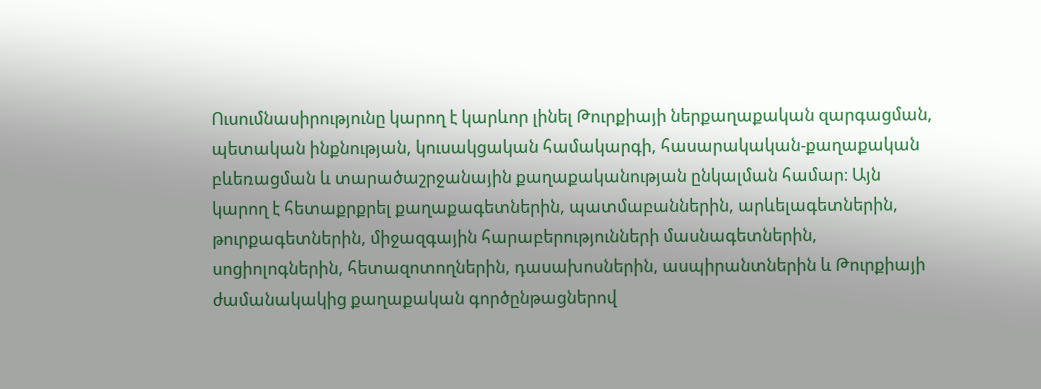Ուսումնասիրությունը կարող է կարևոր լինել Թուրքիայի ներքաղաքական զարգացման, պետական ինքնության, կուսակցական համակարգի, հասարակական-քաղաքական բևեռացման և տարածաշրջանային քաղաքականության ընկալման համար։ Այն կարող է հետաքրքրել քաղաքագետներին, պատմաբաններին, արևելագետներին, թուրքագետներին, միջազգային հարաբերությունների մասնագետներին, սոցիոլոգներին, հետազոտողներին, դասախոսներին, ասպիրանտներին և Թուրքիայի ժամանակակից քաղաքական գործընթացներով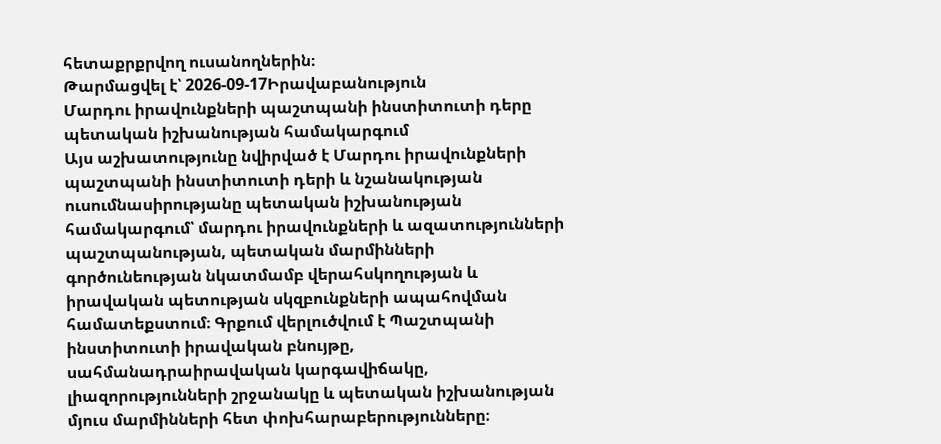հետաքրքրվող ուսանողներին։
Թարմացվել է՝ 2026-09-17Իրավաբանություն
Մարդու իրավունքների պաշտպանի ինստիտուտի դերը պետական իշխանության համակարգում
Այս աշխատությունը նվիրված է Մարդու իրավունքների պաշտպանի ինստիտուտի դերի և նշանակության ուսումնասիրությանը պետական իշխանության համակարգում՝ մարդու իրավունքների և ազատությունների պաշտպանության, պետական մարմինների գործունեության նկատմամբ վերահսկողության և իրավական պետության սկզբունքների ապահովման համատեքստում։ Գրքում վերլուծվում է Պաշտպանի ինստիտուտի իրավական բնույթը, սահմանադրաիրավական կարգավիճակը, լիազորությունների շրջանակը և պետական իշխանության մյուս մարմինների հետ փոխհարաբերությունները։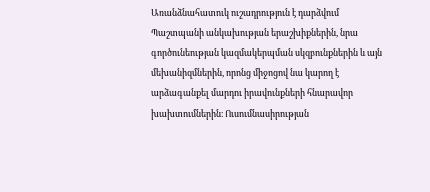Առանձնահատուկ ուշադրություն է դարձվում Պաշտպանի անկախության երաշխիքներին, նրա գործունեության կազմակերպման սկզբունքներին և այն մեխանիզմներին, որոնց միջոցով նա կարող է արձագանքել մարդու իրավունքների հնարավոր խախտումներին։ Ուսումնասիրության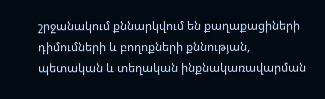շրջանակում քննարկվում են քաղաքացիների դիմումների և բողոքների քննության, պետական և տեղական ինքնակառավարման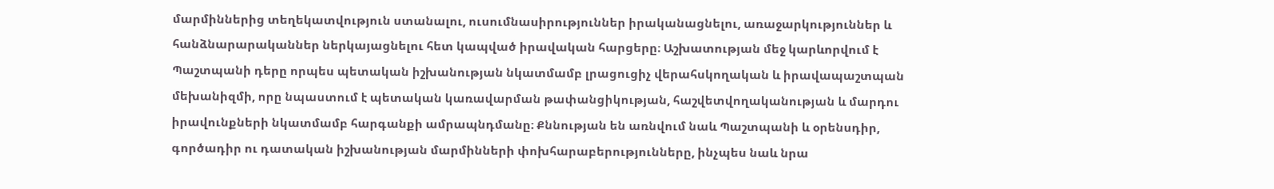մարմիններից տեղեկատվություն ստանալու, ուսումնասիրություններ իրականացնելու, առաջարկություններ և հանձնարարականներ ներկայացնելու հետ կապված իրավական հարցերը։ Աշխատության մեջ կարևորվում է Պաշտպանի դերը որպես պետական իշխանության նկատմամբ լրացուցիչ վերահսկողական և իրավապաշտպան մեխանիզմի, որը նպաստում է պետական կառավարման թափանցիկության, հաշվետվողականության և մարդու իրավունքների նկատմամբ հարգանքի ամրապնդմանը։ Քննության են առնվում նաև Պաշտպանի և օրենսդիր, գործադիր ու դատական իշխանության մարմինների փոխհարաբերությունները, ինչպես նաև նրա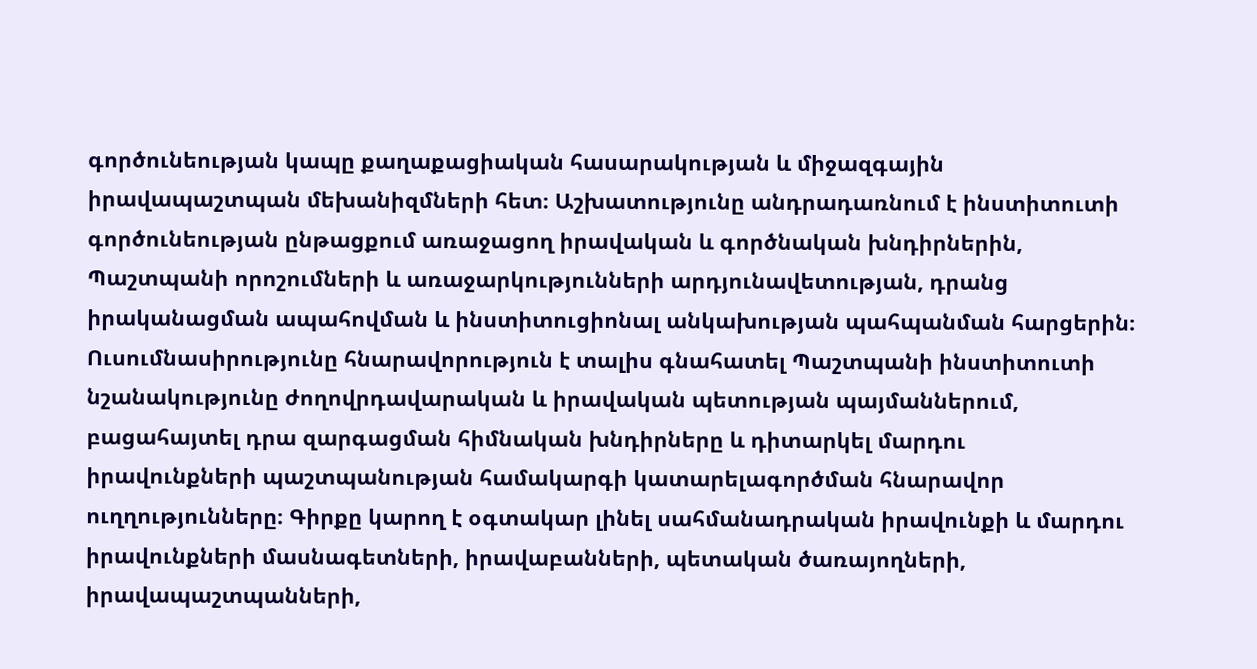գործունեության կապը քաղաքացիական հասարակության և միջազգային իրավապաշտպան մեխանիզմների հետ։ Աշխատությունը անդրադառնում է ինստիտուտի գործունեության ընթացքում առաջացող իրավական և գործնական խնդիրներին, Պաշտպանի որոշումների և առաջարկությունների արդյունավետության, դրանց իրականացման ապահովման և ինստիտուցիոնալ անկախության պահպանման հարցերին։ Ուսումնասիրությունը հնարավորություն է տալիս գնահատել Պաշտպանի ինստիտուտի նշանակությունը ժողովրդավարական և իրավական պետության պայմաններում, բացահայտել դրա զարգացման հիմնական խնդիրները և դիտարկել մարդու իրավունքների պաշտպանության համակարգի կատարելագործման հնարավոր ուղղությունները։ Գիրքը կարող է օգտակար լինել սահմանադրական իրավունքի և մարդու իրավունքների մասնագետների, իրավաբանների, պետական ծառայողների, իրավապաշտպանների,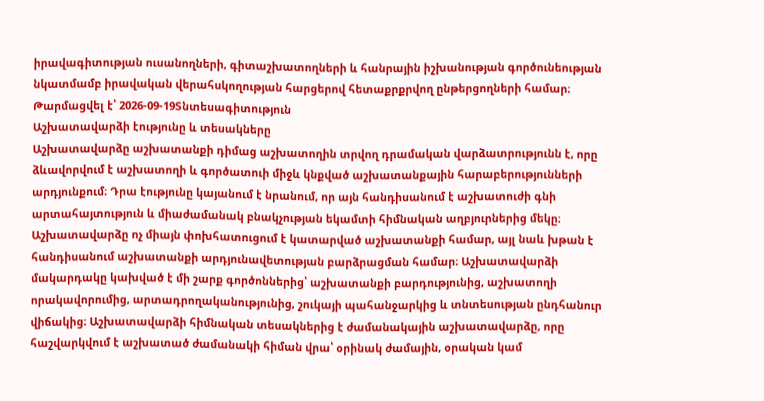իրավագիտության ուսանողների, գիտաշխատողների և հանրային իշխանության գործունեության նկատմամբ իրավական վերահսկողության հարցերով հետաքրքրվող ընթերցողների համար։
Թարմացվել է՝ 2026-09-19Տնտեսագիտություն
Աշխատավարձի էությունը և տեսակները
Աշխատավարձը աշխատանքի դիմաց աշխատողին տրվող դրամական վարձատրությունն է, որը ձևավորվում է աշխատողի և գործատուի միջև կնքված աշխատանքային հարաբերությունների արդյունքում։ Դրա էությունը կայանում է նրանում, որ այն հանդիսանում է աշխատուժի գնի արտահայտություն և միաժամանակ բնակչության եկամտի հիմնական աղբյուրներից մեկը։ Աշխատավարձը ոչ միայն փոխհատուցում է կատարված աշխատանքի համար, այլ նաև խթան է հանդիսանում աշխատանքի արդյունավետության բարձրացման համար։ Աշխատավարձի մակարդակը կախված է մի շարք գործոններից՝ աշխատանքի բարդությունից, աշխատողի որակավորումից, արտադրողականությունից, շուկայի պահանջարկից և տնտեսության ընդհանուր վիճակից։ Աշխատավարձի հիմնական տեսակներից է ժամանակային աշխատավարձը, որը հաշվարկվում է աշխատած ժամանակի հիման վրա՝ օրինակ ժամային, օրական կամ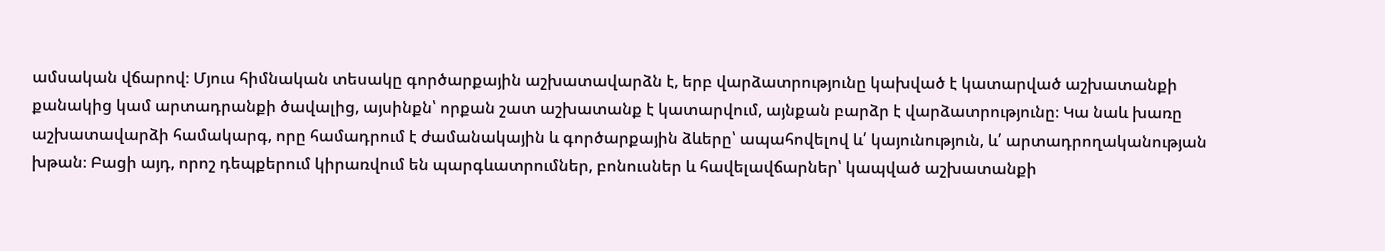ամսական վճարով։ Մյուս հիմնական տեսակը գործարքային աշխատավարձն է, երբ վարձատրությունը կախված է կատարված աշխատանքի քանակից կամ արտադրանքի ծավալից, այսինքն՝ որքան շատ աշխատանք է կատարվում, այնքան բարձր է վարձատրությունը։ Կա նաև խառը աշխատավարձի համակարգ, որը համադրում է ժամանակային և գործարքային ձևերը՝ ապահովելով և՛ կայունություն, և՛ արտադրողականության խթան։ Բացի այդ, որոշ դեպքերում կիրառվում են պարգևատրումներ, բոնուսներ և հավելավճարներ՝ կապված աշխատանքի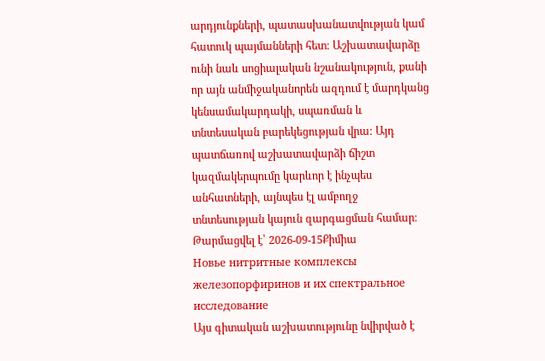արդյունքների, պատասխանատվության կամ հատուկ պայմանների հետ։ Աշխատավարձը ունի նաև սոցիալական նշանակություն, քանի որ այն անմիջականորեն ազդում է մարդկանց կենսամակարդակի, սպառման և տնտեսական բարեկեցության վրա։ Այդ պատճառով աշխատավարձի ճիշտ կազմակերպումը կարևոր է ինչպես անհատների, այնպես էլ ամբողջ տնտեսության կայուն զարգացման համար։
Թարմացվել է՝ 2026-09-15Քիմիա
Новье нитритные комплексы железопорфиринов и их спектральное исследование
Այս գիտական աշխատությունը նվիրված է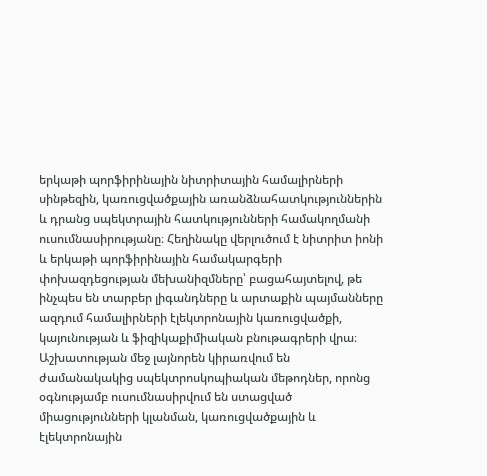երկաթի պորֆիրինային նիտրիտային համալիրների սինթեզին, կառուցվածքային առանձնահատկություններին և դրանց սպեկտրային հատկությունների համակողմանի ուսումնասիրությանը։ Հեղինակը վերլուծում է նիտրիտ իոնի և երկաթի պորֆիրինային համակարգերի փոխազդեցության մեխանիզմները՝ բացահայտելով, թե ինչպես են տարբեր լիգանդները և արտաքին պայմանները ազդում համալիրների էլեկտրոնային կառուցվածքի, կայունության և ֆիզիկաքիմիական բնութագրերի վրա։ Աշխատության մեջ լայնորեն կիրառվում են ժամանակակից սպեկտրոսկոպիական մեթոդներ, որոնց օգնությամբ ուսումնասիրվում են ստացված միացությունների կլանման, կառուցվածքային և էլեկտրոնային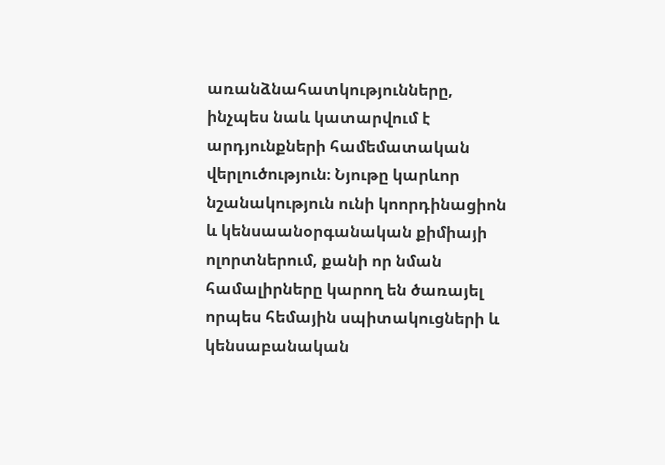առանձնահատկությունները, ինչպես նաև կատարվում է արդյունքների համեմատական վերլուծություն։ Նյութը կարևոր նշանակություն ունի կոորդինացիոն և կենսաանօրգանական քիմիայի ոլորտներում, քանի որ նման համալիրները կարող են ծառայել որպես հեմային սպիտակուցների և կենսաբանական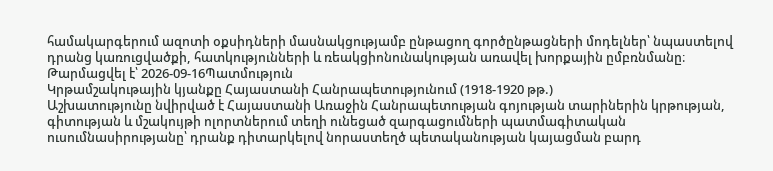համակարգերում ազոտի օքսիդների մասնակցությամբ ընթացող գործընթացների մոդելներ՝ նպաստելով դրանց կառուցվածքի, հատկությունների և ռեակցիոնունակության առավել խորքային ըմբռնմանը։
Թարմացվել է՝ 2026-09-16Պատմություն
Կրթամշակութային կյանքը Հայաստանի Հանրապետությունում (1918-1920 թթ.)
Աշխատությունը նվիրված է Հայաստանի Առաջին Հանրապետության գոյության տարիներին կրթության, գիտության և մշակույթի ոլորտներում տեղի ունեցած զարգացումների պատմագիտական ուսումնասիրությանը՝ դրանք դիտարկելով նորաստեղծ պետականության կայացման բարդ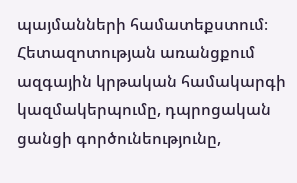պայմանների համատեքստում։ Հետազոտության առանցքում ազգային կրթական համակարգի կազմակերպումը, դպրոցական ցանցի գործունեությունը,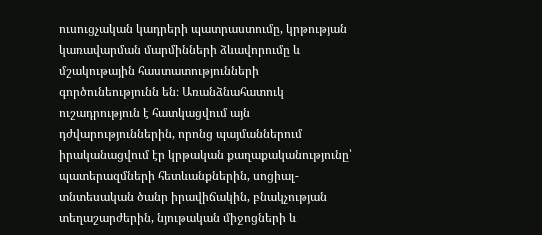ուսուցչական կադրերի պատրաստումը, կրթության կառավարման մարմինների ձևավորումը և մշակութային հաստատությունների գործունեությունն են։ Առանձնահատուկ ուշադրություն է հատկացվում այն դժվարություններին, որոնց պայմաններում իրականացվում էր կրթական քաղաքականությունը՝ պատերազմների հետևանքներին, սոցիալ-տնտեսական ծանր իրավիճակին, բնակչության տեղաշարժերին, նյութական միջոցների և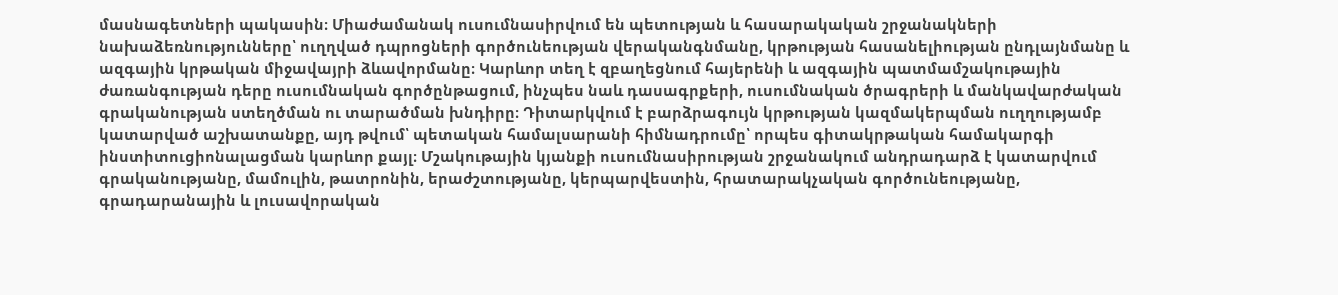մասնագետների պակասին։ Միաժամանակ ուսումնասիրվում են պետության և հասարակական շրջանակների նախաձեռնությունները՝ ուղղված դպրոցների գործունեության վերականգնմանը, կրթության հասանելիության ընդլայնմանը և ազգային կրթական միջավայրի ձևավորմանը։ Կարևոր տեղ է զբաղեցնում հայերենի և ազգային պատմամշակութային ժառանգության դերը ուսումնական գործընթացում, ինչպես նաև դասագրքերի, ուսումնական ծրագրերի և մանկավարժական գրականության ստեղծման ու տարածման խնդիրը։ Դիտարկվում է բարձրագույն կրթության կազմակերպման ուղղությամբ կատարված աշխատանքը, այդ թվում՝ պետական համալսարանի հիմնադրումը՝ որպես գիտակրթական համակարգի ինստիտուցիոնալացման կարևոր քայլ։ Մշակութային կյանքի ուսումնասիրության շրջանակում անդրադարձ է կատարվում գրականությանը, մամուլին, թատրոնին, երաժշտությանը, կերպարվեստին, հրատարակչական գործունեությանը, գրադարանային և լուսավորական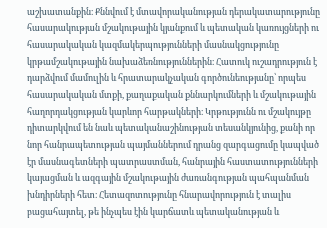աշխատանքին։ Քննվում է մտավորականության դերակատարությունը հասարակության մշակութային կյանքում և պետական կառույցների ու հասարակական կազմակերպությունների մասնակցությունը կրթամշակութային նախաձեռնություններին։ Հատուկ ուշադրություն է դարձվում մամուլին և հրատարակչական գործունեությանը՝ որպես հասարակական մտքի, քաղաքական քննարկումների և մշակութային հաղորդակցության կարևոր հարթակների։ Կրթությունն ու մշակույթը դիտարկվում են նաև պետականաշինության տեսանկյունից, քանի որ նոր հանրապետության պայմաններում դրանց զարգացումը կապված էր մասնագետների պատրաստման, հանրային հաստատությունների կայացման և ազգային մշակութային ժառանգության պահպանման խնդիրների հետ։ Հետազոտությունը հնարավորություն է տալիս բացահայտել, թե ինչպես էին կարճատև պետականության և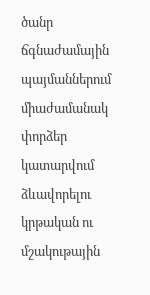ծանր ճգնաժամային պայմաններում միաժամանակ փորձեր կատարվում ձևավորելու կրթական ու մշակութային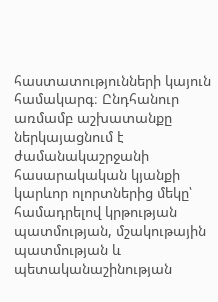հաստատությունների կայուն համակարգ։ Ընդհանուր առմամբ աշխատանքը ներկայացնում է ժամանակաշրջանի հասարակական կյանքի կարևոր ոլորտներից մեկը՝ համադրելով կրթության պատմության, մշակութային պատմության և պետականաշինության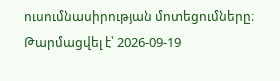ուսումնասիրության մոտեցումները։
Թարմացվել է՝ 2026-09-19